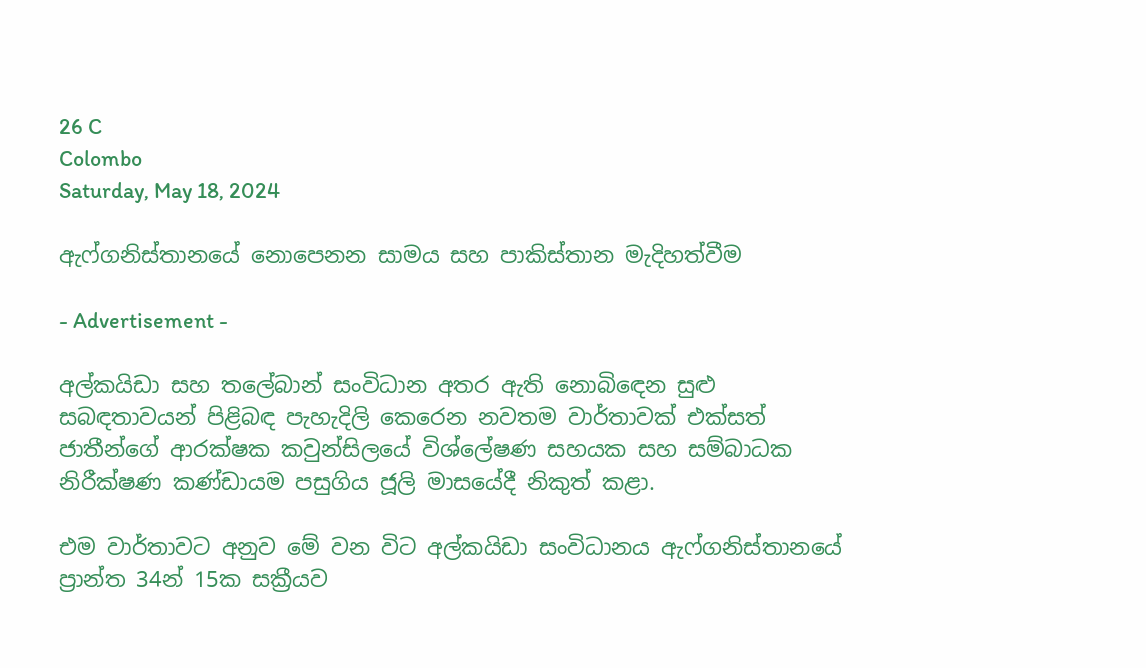26 C
Colombo
Saturday, May 18, 2024

ඇෆ්ගනිස්තානයේ නොපෙනන සාමය සහ පාකිස්තාන මැදිහත්වීම

- Advertisement -

අල්කයිඩා සහ තලේබාන් සංවිධාන අතර ඇති නොබිඳෙන සුළු සබඳතාවයන් පිළිබඳ පැහැදිලි කෙරෙන නවතම වාර්තාවක් එක්සත් ජාතීන්ගේ ආරක්ෂක කවුන්සිලයේ විශ්ලේෂණ සහයක සහ සම්බාධක නිරීක්ෂණ කණ්ඩායම පසුගිය ජූලි මාසයේදී නිකුත් කළා.

එම වාර්තාවට අනුව මේ වන විට අල්කයිඩා සංවිධානය ඇෆ්ගනිස්තානයේ ප්‍රාන්ත 34න් 15ක සක්‍රීයව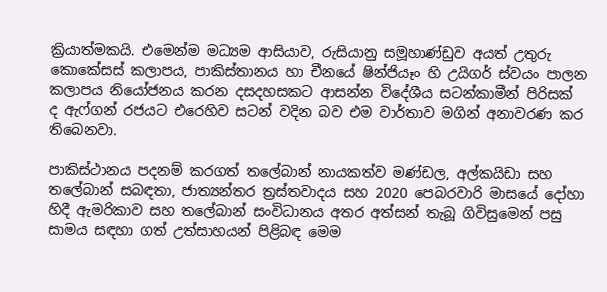ක්‍රියාත්මකයි. එමෙන්ම මධ්‍යම ආසියාව, රුසියානු සමූහාණ්ඩුව අයත් උතුරු කොකේසස් කලාපය, පාකිස්තානය හා චීනයේ ෂින්ජියෑං හි උයිගර් ස්වයං පාලන කලාපය නියෝජනය කරන දසදහසකට ආසන්න විදේශීය සටන්කාමීන් පිරිසක් ද ඇෆ්ගන් රජයට එරෙහිව සටන් වදින බව එම වාර්තාව මගින් අනාවරණ කර තිබෙනවා.

පාකිස්ථානය පදනම් කරගත් තලේබාන් නායකත්ව මණ්ඩල, අල්කයිඩා සහ තලේබාන් සබඳතා, ජාත්‍යන්තර ත්‍රස්තවාදය සහ 2020 පෙබරවාරි මාසයේ දෝහා හිදී ඇමරිකාව සහ තලේබාන් සංවිධානය අතර අත්සන් තැබූ ගිවිසුමෙන් පසු සාමය සඳහා ගත් උත්සාහයන් පිළිබඳ මෙම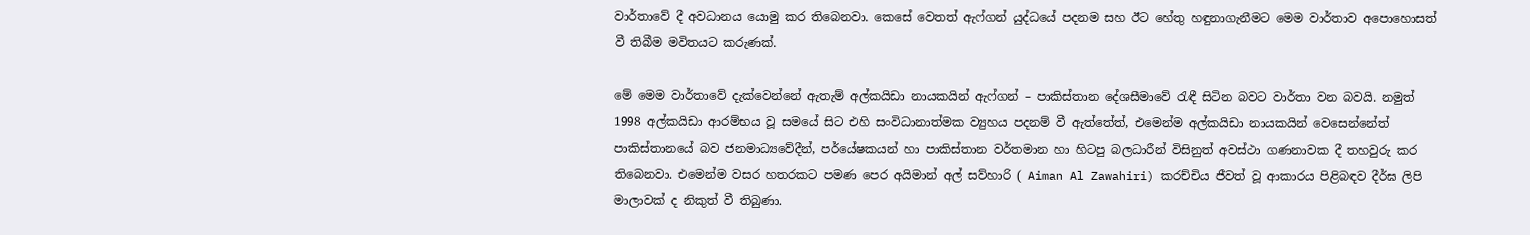වාර්තාවේ දී අවධානය යොමු කර තිබෙනවා. කෙසේ වෙතත් ඇෆ්ගන් යුද්ධයේ පදනම සහ ඊට හේතු හඳුනාගැනීමට මෙම වාර්තාව අපොහොසත් වී තිබීම මවිතයට කරුණක්.

මේ මෙම වාර්තාවේ දැක්වෙන්නේ ඇතැම් අල්කයිඩා නායකයින් ඇෆ්ගන් – පාකිස්තාන දේශසීමාවේ රැඳී සිටින බවට වාර්තා වන බවයි. නමුත් 1998 අල්කයිඩා ආරම්භය වූ සමයේ සිට එහි සංවිධානාත්මක ව්‍යුහය පදනම් වී ඇත්තේත්, එමෙන්ම අල්කයිඩා නායකයින් වෙසෙන්නේත් පාකිස්තානයේ බව ජනමාධ්‍යවේදීන්, පර්යේෂකයන් හා පාකිස්තාන වර්තමාන හා හිටපු බලධාරීන් විසිනුත් අවස්ථා ගණනාවක දී තහවුරු කර තිබෙනවා. එමෙන්ම වසර හතරකට පමණ පෙර අයිමාන් අල් සව්හාරි ( Aiman Al Zawahiri) කරච්චිය ජීවත් වූ ආකාරය පිළිබඳව දීර්ඝ ලිපි මාලාවක් ද නිකුත් වී තිබුණා.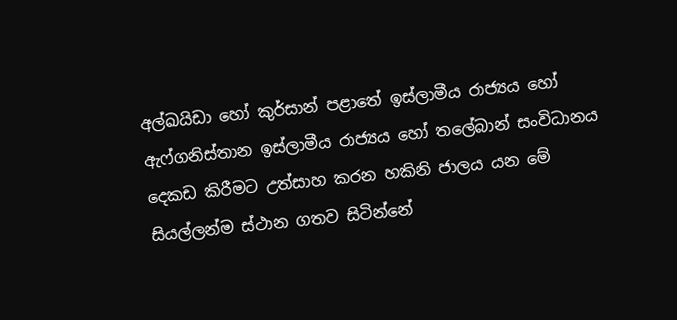අල්ඛයිඩා හෝ කුර්සාන් පළාතේ ඉස්ලාමීය රාජ්‍යය හෝ ඇෆ්ගනිස්තාන ඉස්ලාමීය රාජ්‍යය හෝ තලේබාන් සංවිධානය දෙකඩ කිරීමට උත්සාහ කරන හකිනි ජාලය යන මේ සියල්ලන්ම ස්ථාන ගතව සිටින්නේ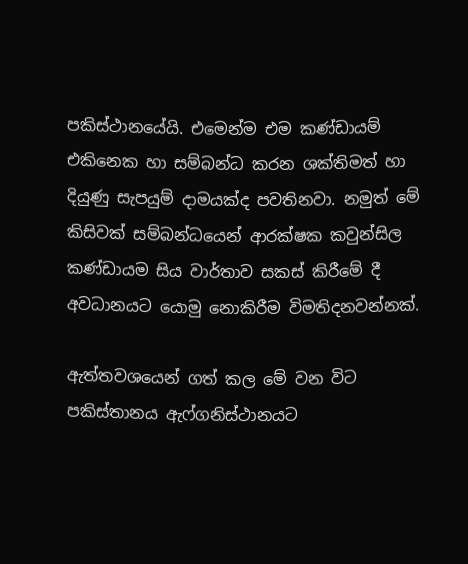පකිස්ථානයේයි. එමෙන්ම එම කණ්ඩායම් එකිනෙක හා සම්බන්ධ කරන ශක්තිමත් හා දියුණු සැපයුම් දාමයක්ද පවතිනවා. නමුත් මේ කිසිවක් සම්බන්ධයෙන් ආරක්ෂක කවුන්සිල කණ්ඩායම සිය වාර්තාව සකස් කිරීමේ දී අවධානයට යොමු නොකිරීම විමතිදනවන්නක්.

ඇත්තවශයෙන් ගත් කල මේ වන විට පකිස්තානය ඇෆ්ගනිස්ථානයට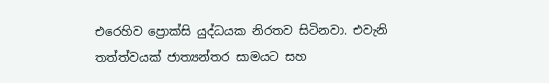එරෙහිව ප්‍රොක්සි යුද්ධයක නිරතව සිටිනවා. එවැනි තත්ත්වයක් ජාත්‍යන්තර සාමයට සහ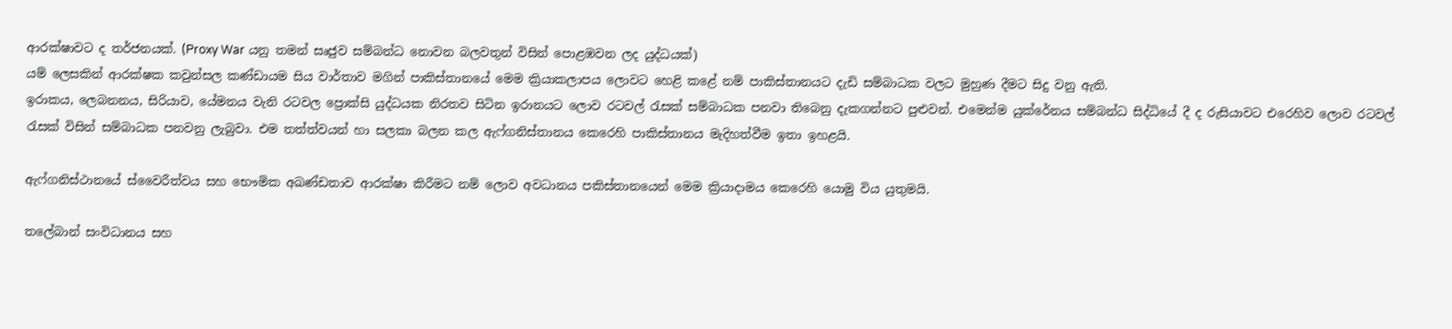ආරක්ෂාවට ද තර්ජනයක්. (Proxy War යනු තමන් සෘජුව සම්බන්ධ නොවන බලවතුන් විසින් පොළඹවන ලද යුද්ධයක්)
යම් ලෙසකින් ආරක්ෂක කවුන්සල කණ්ඩායම සිය වාර්තාව මගින් පාකිස්තානයේ මෙම ක්‍රියාකලාපය ලොවට හෙළි කළේ නම් පාකිස්තානයට දැඩි සම්බාධක වලට මුහුණ දීමට සිදු වනු ඇති.
ඉරාකය, ලෙබනනය, සිරියාව, යේමනය වැනි රටවල ප්‍රොක්සි යුද්ධයක නිරතව සිටින ඉරානයට ලොව රටවල් රැසක් සම්බාධක පනවා තිබෙනු දැකගන්නට පුළුවන්. එමෙන්ම යුක්රේනය සම්බන්ධ සිද්ධියේ දී ද රුසියාවට එරෙහිව ලොව රටවල් රැසක් විසින් සම්බාධක පනවනු ලැබුවා. එම තත්ත්වයන් හා සලකා බලන කල ඇෆ්ගනිස්තානය කෙරෙහි පාකිස්තානය මැදිහත්වීම ඉතා ඉහළයි.

ඇෆ්ගනිස්ථානයේ ස්වෛරීත්වය සහ භෞමික අඛණ්ඩතාව ආරක්ෂා කිරීමට නම් ලොව අවධානය පකිස්තානයෙන් මෙම ක්‍රියාදාමය කෙරෙහි යොමු විය යුතුමයි.

තලේබාන් සංවිධානය සහ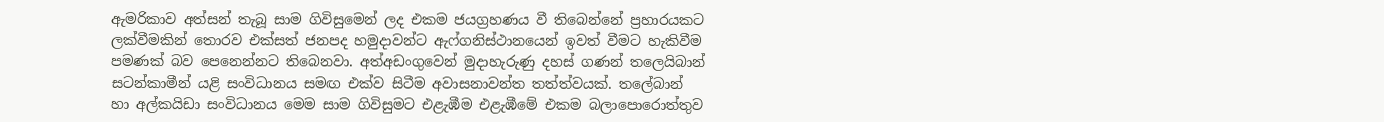ඇමරිකාව අත්සන් තැබූ සාම ගිවිසුමෙන් ලද එකම ජයග්‍රහණය වී තිබෙන්නේ ප්‍රහාරයකට ලක්වීමකින් තොරව එක්සත් ජනපද හමුදාවන්ට ඇෆ්ගනිස්ථානයෙන් ඉවත් වීමට හැකිවීම පමණක් බව පෙනෙන්නට තිබෙනවා. අත්අඩංගුවෙන් මුදාහැරුණු දහස් ගණන් තලෙයිබාන් සටන්කාමීන් යළි සංවිධානය සමඟ එක්ව සිටීම අවාසනාවන්ත තත්ත්වයක්. තලේබාන් හා අල්කයිඩා සංවිධානය මෙම සාම ගිවිසුමට එළැඹීම එළැඹීමේ එකම බලාපොරොත්තුව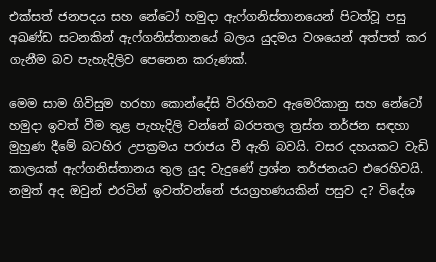එක්සත් ජනපදය සහ නේටෝ හමුදා ඇෆ්ගනිස්තානයෙන් පිටත්වූ පසු අඛණ්ඩ සටනකින් ඇෆ්ගනිස්තානයේ බලය යුදමය වශයෙන් අත්පත් කර ගැනීම බව පැහැදිලිව පෙනෙන කරුණක්.

මෙම සාම ගිවිසුම හරහා කොන්දේසි විරහිතව ඇමෙරිකානු සහ නේටෝ හමුදා ඉවත් වීම තුළ පැහැදිලි වන්නේ බරපතල ත්‍රස්ත තර්ජන සඳහා මුහුණ දීමේ බටහිර උපක්‍රමය පරාජය වී ඇති බවයි. වසර දහයකට වැඩි කාලයක් ඇෆ්ගනිස්තානය තුල යුද වැදුණේ ප්‍රශ්න තර්ජනයට එරෙහිවයි. නමුත් අද ඔවුන් එරටින් ඉවත්වන්නේ ජයග්‍රහණයකින් පසුව ද? විදේශ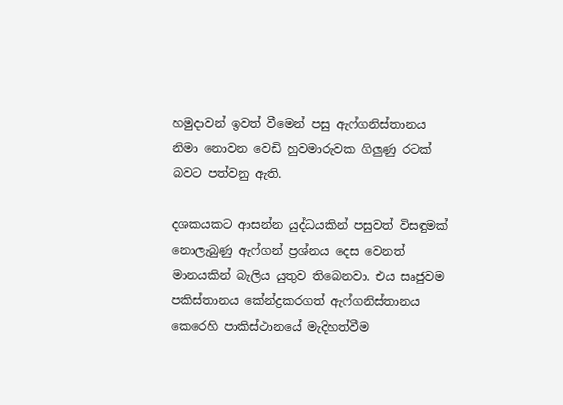හමුදාවන් ඉවත් වීමෙන් පසු ඇෆ්ගනිස්තානය නිමා නොවන වෙඩි හුවමාරුවක ගිලුණු රටක් බවට පත්වනු ඇති.

දශකයකට ආසන්න යුද්ධයකින් පසුවත් විසඳුමක් නොලැබුණු ඇෆ්ගන් ප්‍රශ්නය දෙස වෙනත් මානයකින් බැලිය යුතුව තිබෙනවා. එය සෘජුවම පකිස්තානය කේන්ද්‍රකරගත් ඇෆ්ගනිස්තානය කෙරෙහි පාකිස්ථානයේ මැදිහත්වීම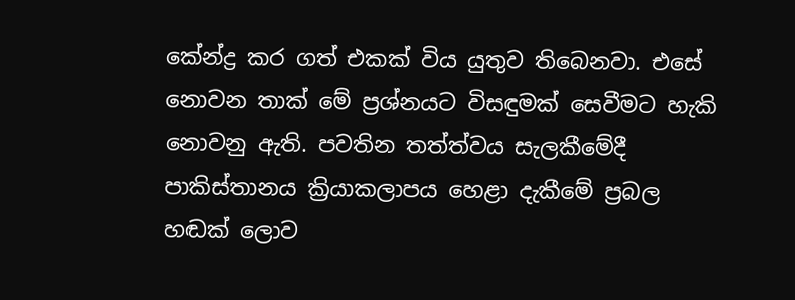කේන්ද්‍ර කර ගත් එකක් විය යුතුව තිබෙනවා. එසේ නොවන තාක් මේ ප්‍රශ්නයට විසඳුමක් සෙවීමට හැකි නොවනු ඇති. පවතින තත්ත්වය සැලකීමේදී පාකිස්තානය ක්‍රියාකලාපය හෙළා දැකීමේ ප්‍රබල හඬක් ලොව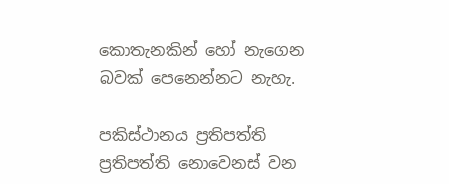කොතැනකින් හෝ නැගෙන බවක් පෙනෙන්නට නැහැ.

පකිස්ථානය ප්‍රතිපත්ති ප්‍රතිපත්ති නොවෙනස් වන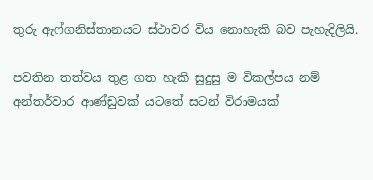තුරු ඇෆ්ගනිස්තානයට ස්ථාවර විය නොහැකි බව පැහැදිලියි.

පවතින තත්වය තුළ ගත හැකි සුදුසු ම විකල්පය නම් අන්තර්වාර ආණ්ඩුවක් යටතේ සටන් විරාමයක්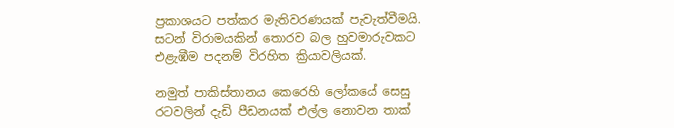ප්‍රකාශයට පත්කර මැතිවරණයක් පැවැත්වීමයි. සටන් විරාමයකින් තොරව බල හුවමාරුවකට එළැඹීම පදනම් විරහිත ක්‍රියාවලියක්.

නමුත් පාකිස්තානය කෙරෙහි ලෝකයේ සෙසු රටවලින් දැඩි පීඩනයක් එල්ල නොවන තාක්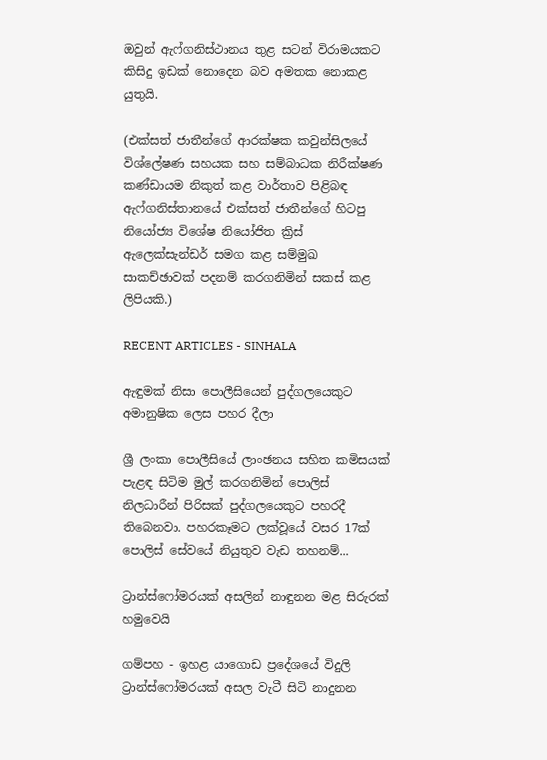ඔවුන් ඇෆ්ගනිස්ථානය තුළ සටන් විරාමයකට කිසිදු ඉඩක් නොදෙන බව අමතක නොකළ යුතුයි.

(එක්සත් ජාතීන්ගේ ආරක්ෂක කවුන්සිලයේ විශ්ලේෂණ සහයක සහ සම්බාධක නිරීක්ෂණ කණ්ඩායම නිකුත් කළ වාර්තාව පිළිබඳ ඇෆ්ගනිස්තානයේ එක්සත් ජාතීන්ගේ හිටපු නියෝජ්‍ය විශේෂ නියෝජිත ක්‍රිස් ඇලෙක්සැන්ඩර් සමග කළ සම්මුඛ සාකච්ඡාවක් පදනම් කරගනිමින් සකස් කළ ලිපියකි.)

RECENT ARTICLES - SINHALA

ඇඳුමක් නිසා පොලීසියෙන් පුද්ගලයෙකුට අමානුෂික ලෙස පහර දීලා

ශ්‍රී ලංකා පොලීසියේ ලාංඡනය සහිත කමිසයක් පැළඳ සිටිම මුල් කරගනිමින් පොලිස් නිලධාරීන් පිරිසක් පුද්ගලයෙකුට පහරදී තිබෙනවා. පහරකෑමට ලක්වූයේ වසර 17ක් පොලිස් සේවයේ නියුතුව වැඩ තහනම්...

ට්‍රාන්ස්ෆෝමරයක් අසලින් නාඳුනන මළ සිරුරක් හමුවෙයි

ගම්පහ - ඉහළ යාගොඩ ප්‍රදේශයේ විදුලි ට්‍රාන්ස්ෆෝමරයක් අසල වැටී සිටි නාදුනන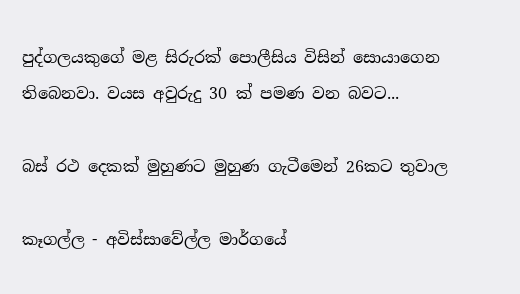පුද්ගලයකුගේ මළ සිරුරක් පොලීසිය විසින් සොයාගෙන තිබෙනවා. වයස අවුරුදු 30 ක් පමණ වන බවට...

බස් රථ දෙකක් මුහුණට මුහුණ ගැටීමෙන් 26කට තුවාල

කෑගල්ල - අවිස්සාවේල්ල මාර්ගයේ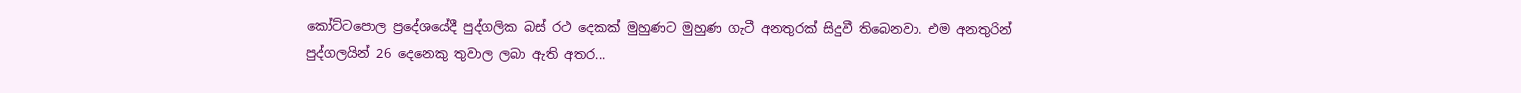කෝට්ටපොල ප්‍රදේශයේදී පුද්ගලික බස් රථ දෙකක් මුහුණට මුහුණ ගැටී අනතුරක් සිදුවී තිබෙනවා. එම අනතුරින් පුද්ගලයින් 26 දෙනෙකු තුවාල ලබා ඇති අතර...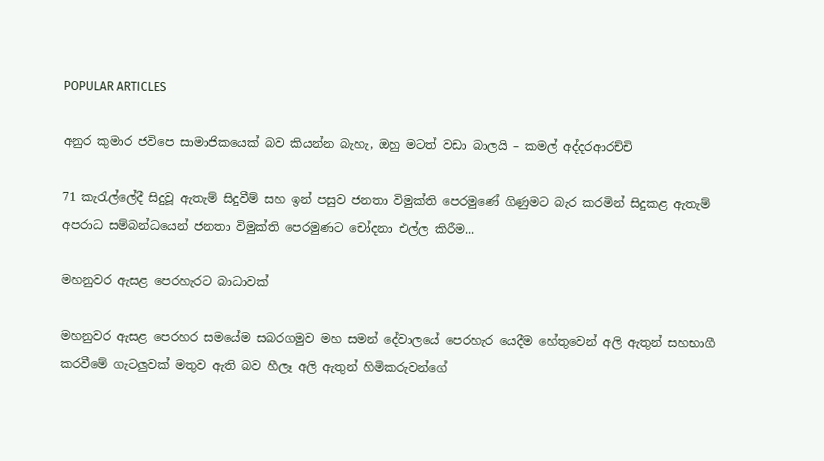POPULAR ARTICLES

අනුර කුමාර ජවිපෙ සාමාජිකයෙක් බව කියන්න බැහැ, ඔහු මටත් වඩා බාලයි – කමල් අද්දරආරච්චි

71 කැරැල්ලේදී සිදුවූ ඇතැම් සිදුවීම් සහ ඉන් පසුව ජනතා විමුක්ති පෙරමුණේ ගිණුමට බැර කරමින් සිදුකළ ඇතැම් අපරාධ සම්බන්ධයෙන් ජනතා විමුක්ති පෙරමුණට චෝදනා එල්ල කිරීම...

මහනුවර ඇසළ පෙරහැරට බාධාවක්

මහනුවර ඇසළ පෙරහර සමයේම සබරගමුව මහ සමන් දේවාලයේ පෙරහැර යෙදීම හේතුවෙන් අලි ඇතුන් සහභාගී කරවීමේ ගැටලුවක් මතුව ඇති බව හීලෑ අලි ඇතුන් හිමිකරුවන්ගේ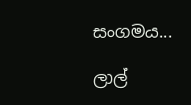සංගමය...

ලාල්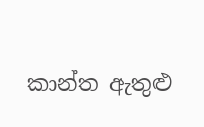කාන්ත ඇතුළු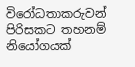විරෝධතාකරුවන් පිරිසකට තහනම් නියෝගයක්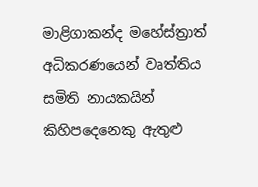මාළිගාකන්ද මහේස්ත්‍රාත් අධිකරණයෙන් වෘත්තිය සමිති නායකයින් කිහිපදෙනෙකු ඇතුළු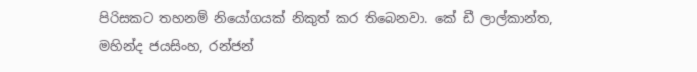පිරිසකට තහනම් නියෝගයක් නිකුත් කර තිබෙනවා. කේ ඩී ලාල්කාන්ත, මහින්ද ජයසිංහ, රන්ජන්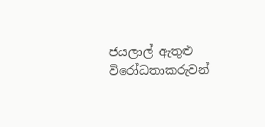ජයලාල් ඇතුළු විරෝධතාකරුවන්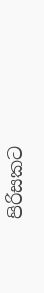පිරිසකට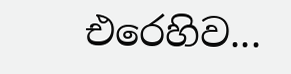එරෙහිව...